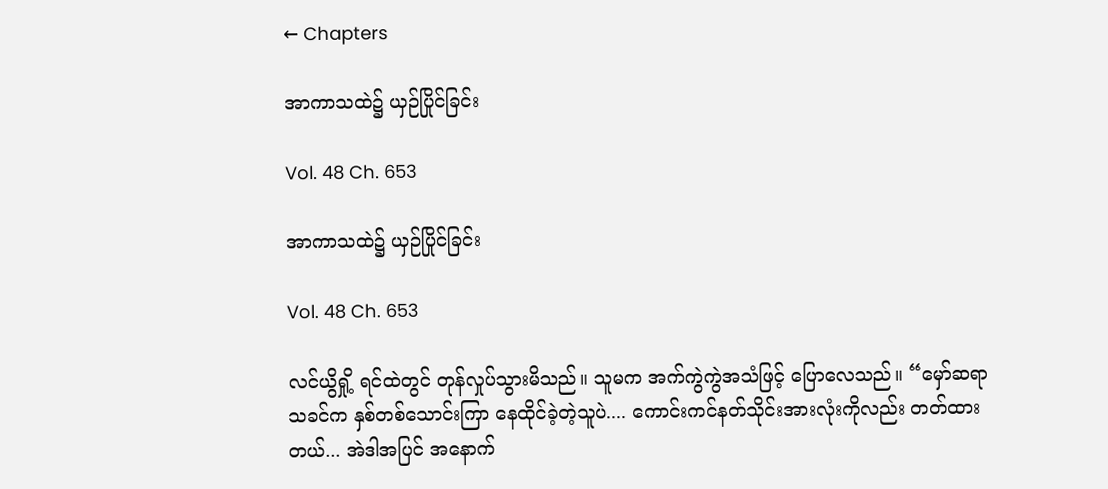← Chapters

အာကာသထဲ၌ ယှဉ်ပြိုင်ခြင်း

Vol. 48 Ch. 653

အာကာသထဲ၌ ယှဉ်ပြိုင်ခြင်း

Vol. 48 Ch. 653

လင်ယွိရှို့ ရင်ထဲတွင် တုန်လှုပ်သွားမိသည်။ သူမက အက်ကွဲကွဲအသံဖြင့် ပြောလေသည်။ “မှော်ဆရာသခင်က နှစ်တစ်သောင်းကြာ နေထိုင်ခဲ့တဲ့သူပဲ.... ကောင်းကင်နတ်သိုင်းအားလုံးကိုလည်း တတ်ထားတယ်... အဲဒါအပြင် အနောက်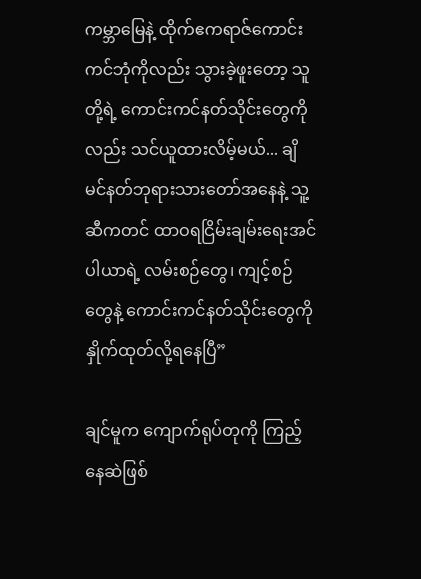ကမ္ဘာမြေနဲ့ ထိုက်ဧကရာဇ်ကောင်းကင်ဘုံကိုလည်း သွားခဲ့ဖူးတော့ သူတို့ရဲ့ ကောင်းကင်နတ်သိုင်းတွေကိုလည်း သင်ယူထားလိမ့်မယ်... ချိမင်နတ်ဘုရားသားတော်အနေနဲ့ သူ့ဆီကတင် ထာဝရငြိမ်းချမ်းရေးအင်ပါယာရဲ့ လမ်းစဉ်တွေ၊ ကျင့်စဉ်တွေနဲ့ ကောင်းကင်နတ်သိုင်းတွေကို နှိုက်ထုတ်လို့ရနေပြီ”

ချင်မူက ကျောက်ရုပ်တုကို ကြည့်နေဆဲဖြစ်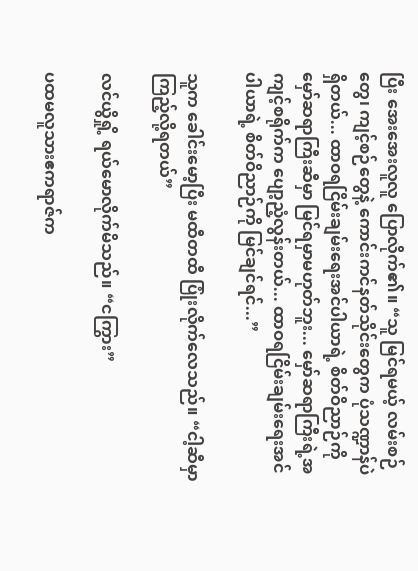ပြီး အေးအေးလူလူ ပြောလိုက်၏။ “သူ မြင်ရမယ့် လမ်းစဉ်တွေ၊ ကျင့်စဉ်တွေနဲ့ ကောင်းကင်နတ်သိုင်းတွေက ပုံသဏ္ဍာန်ပဲ ရှိတယ်... ထာဝရငြိမ်းချမ်းရေးအင်ပါယာရဲ့ စိတ်ဝိညာဉ်ကို မှော်ဆရာကြီးဆီမှာ မြင်ရမှာမဟုတ်ဘူး... မှော်ဆရာကြီးရဲ့အကျင့်စရိုက်က ပျော့ညံ့လွန်းတယ်... ထာဝရငြိမ်းချမ်းရေးအင်ပါယာရဲ့ စိတ်ဝိညာဉ်ကို မြင်ချင်ရင်...”

သူက ခေါင်းမော့ပြီး မထီတထီ ပြုံးလိုက်လေသည်။ “ငါ့ဆီမှာ ကြည့်လို့ရတယ်”

လင်ယွိရှို့ ရယ်မောလိုက်မိသည်။ “ငကြွား”

ပထမလူသားဧကရာဇ်က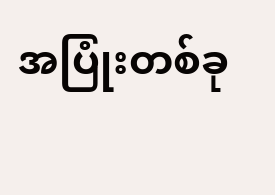အပြုံးတစ်ခု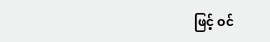ဖြင့် ဝင်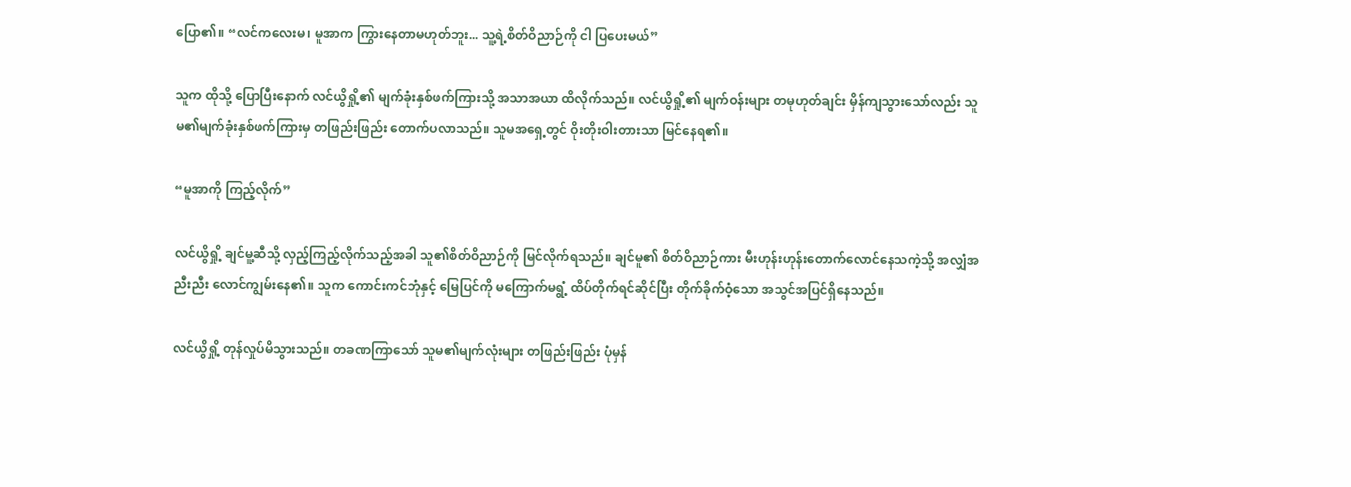ပြော၏။ “လင်ကလေးမ၊ မူအာက ကြွားနေတာမဟုတ်ဘူး... သူ့ရဲ့စိတ်ဝိညာဉ်ကို ငါ ပြပေးမယ်”

သူက ထိုသို့ ပြောပြီးနောက် လင်ယွိရှို့၏ မျက်ခုံးနှစ်ဖက်ကြားသို့ အသာအယာ ထိလိုက်သည်။ လင်ယွိရှို့၏ မျက်ဝန်းများ တမုဟုတ်ချင်း မှိန်ကျသွားသော်လည်း သူမ၏မျက်ခုံးနှစ်ဖက်ကြားမှ တဖြည်းဖြည်း တောက်ပလာသည်။ သူမအရှေ့တွင် ဝိုးတိုးဝါးတားသာ မြင်နေရ၏။

“မူအာကို ကြည့်လိုက်”

လင်ယွိရှို့ ချင်မူ့ဆီသို့ လှည့်ကြည့်လိုက်သည့်အခါ သူ၏စိတ်ဝိညာဉ်ကို မြင်လိုက်ရသည်။ ချင်မူ၏ စိတ်ဝိညာဉ်ကား မီးဟုန်းဟုန်းတောက်လောင်နေသကဲ့သို့ အလျှံအညီးညီး လောင်ကျွမ်းနေ၏။ သူက ကောင်းကင်ဘုံနှင့် မြေပြင်ကို မကြောက်မရွံ့ ထိပ်တိုက်ရင်ဆိုင်ပြီး တိုက်ခိုက်ဝံ့သော အသွင်အပြင်ရှိနေသည်။

လင်ယွိရှို့ တုန်လှုပ်မိသွားသည်။ တခဏကြာသော် သူမ၏မျက်လုံးများ တဖြည်းဖြည်း ပုံမှန်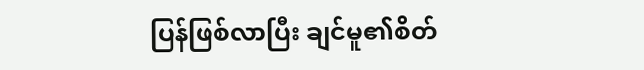ပြန်ဖြစ်လာပြီး ချင်မူ၏စိတ်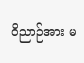ဝိညာဉ်အား မ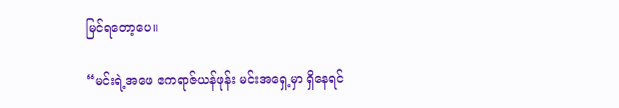မြင်ရတော့ပေ။

“မင်းရဲ့အဖေ ဧကရာဇ်ယန်ဖုန်း မင်းအရှေ့မှာ ရှိနေရင်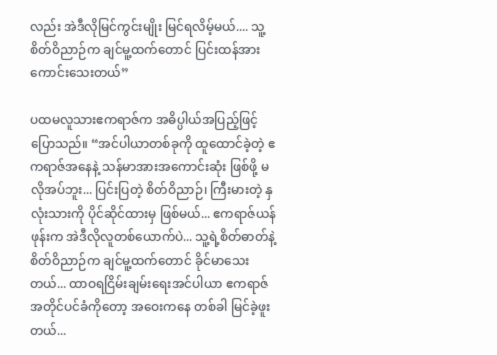လည်း အဲဒီလိုမြင်ကွင်းမျိုး မြင်ရလိမ့်မယ်.... သူ့စိတ်ဝိညာဉ်က ချင်မူ့ထက်တောင် ပြင်းထန်အားကောင်းသေးတယ်”

ပထမလူသားဧကရာဇ်က အဓိပ္ပါယ်အပြည့်ဖြင့် ပြောသည်။ “အင်ပါယာတစ်ခုကို ထူထောင်ခဲ့တဲ့ ဧကရာဇ်အနေနဲ့ သန်မာအားအကောင်းဆုံး ဖြစ်ဖို့ မလိုအပ်ဘူး... ပြင်းပြတဲ့ စိတ်ဝိညာဉ်၊ ကြီးမားတဲ့ နှလုံးသားကို ပိုင်ဆိုင်ထားမှ ဖြစ်မယ်... ဧကရာဇ်ယန်ဖုန်းက အဲဒီလိုလူတစ်ယောက်ပဲ... သူ့ရဲ့စိတ်ဓာတ်နဲ့ စိတ်ဝိညာဉ်က ချင်မူ့ထက်တောင် ခိုင်မာသေးတယ်... ထာဝရငြိမ်းချမ်းရေးအင်ပါယာ ဧကရာဇ်အတိုင်ပင်ခံကိုတော့ အဝေးကနေ တစ်ခါ မြင်ခဲ့ဖူးတယ်...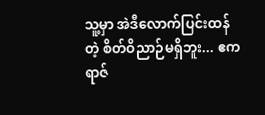သူ့မှာ အဲဒီလောက်ပြင်းထန်တဲ့ စိတ်ဝိညာဉ်မရှိဘူး... ဧကရာဇ်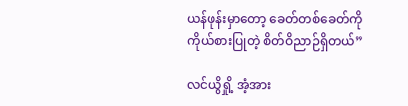ယန်ဖုန်းမှာတော့ ခေတ်တစ်ခေတ်ကို ကိုယ်စားပြုတဲ့ စိတ်ဝိညာဉ်ရှိတယ်”

လင်ယွိရှို့ အံ့အား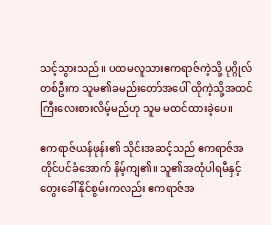သင့်သွားသည်။ ပထမလူသားဧကရာဇ်ကဲ့သို့ ပုဂ္ဂိုလ်တစ်ဦးက သူမ၏ခမည်းတော်အပေါ် ထိုကဲ့သို့အထင်ကြီးလေးစားလိမ့်မည်ဟု သူမ မထင်ထားခဲ့ပေ။

ဧကရာဇ်ယန်ဖုန်း၏ သိုင်းအဆင့်သည် ဧကရာဇ်အတိုင်ပင်ခံအောက် နိမ့်ကျ၏။ သူ၏အထုံပါရမီနှင့် တွေးခေါ်နိုင်စွမ်းကလည်း ဧကရာဇ်အ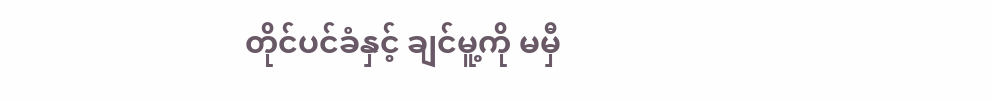တိုင်ပင်ခံနှင့် ချင်မူ့ကို မမှီ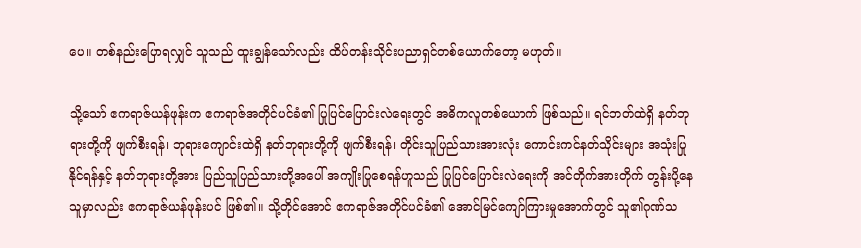ပေ။ တစ်နည်းပြောရလျှင် သူသည် ထူးချွန်သော်လည်း ထိပ်တန်းသိုင်းပညာရှင်တစ်ယောက်တော့ မဟုတ်။

သို့သော် ဧကရာဇ်ယန်ဖုန်းက ဧကရာဇ်အတိုင်ပင်ခံ၏ ပြုပြင်ပြောင်းလဲရေးတွင် အဓိကလူတစ်ယောက် ဖြစ်သည်။ ရင်ဘတ်ထဲရှိ နတ်ဘုရားတို့ကို ဖျက်စီးရန်၊ ဘုရားကျောင်းထဲရှိ နတ်ဘုရားတို့ကို ဖျက်စီးရန်၊ တိုင်းသူပြည်သားအားလုံး ကောင်းကင်နတ်သိုင်းများ အသုံးပြုနိုင်ရန်နှင့် နတ်ဘုရားတို့အား ပြည်သူပြည်သားတို့အပေါ် အကျိုးပြုစေရန်ဟူသည် ပြုပြင်ပြောင်းလဲရေးကို အင်တိုက်အားတိုက် တွန်းပို့နေသူမှာလည်း ဧကရာဇ်ယန်ဖုန်းပင် ဖြစ်၏။ သို့တိုင်အောင် ဧကရာဇ်အတိုင်ပင်ခံ၏ အောင်မြင်ကျော်ကြားမှုအောက်တွင် သူ၏ဂုဏ်သ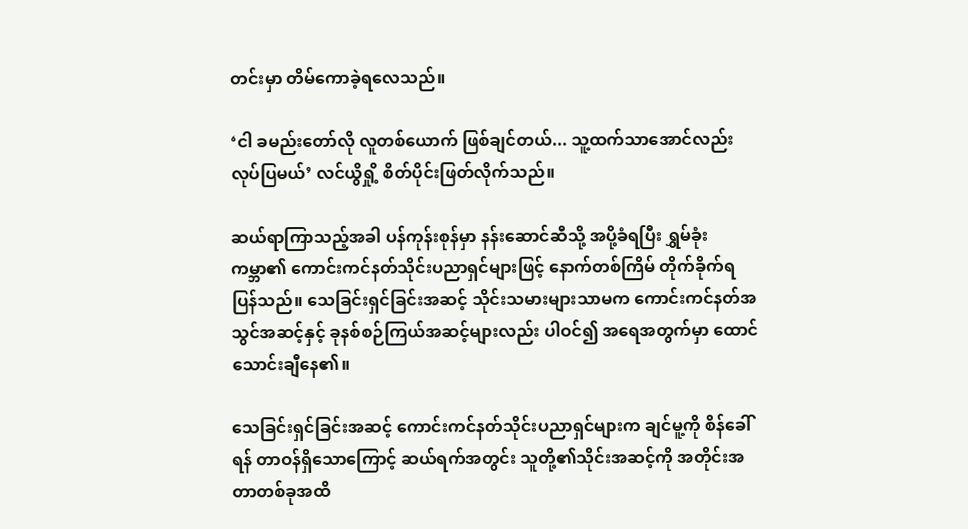တင်းမှာ တိမ်ကောခဲ့ရလေသည်။

‘ငါ ခမည်း‌တော်လို လူတစ်ယောက် ဖြစ်ချင်တယ်... သူ့ထက်သာအောင်လည်း လုပ်ပြမယ်’ လင်ယွိရှို့ စိတ်ပိုင်းဖြတ်လိုက်သည်။

ဆယ်ရာကြာသည့်အခါ ပန်ကုန်းစုန်မှာ နန်းဆောင်ဆီသို့ အပို့ခံရပြီး ရွှမ်ခုံးကမ္ဘာ၏ ကောင်းကင်နတ်သိုင်းပညာရှင်များဖြင့် နောက်တစ်ကြိမ် တိုက်ခိုက်ရပြန်သည်။ သေခြင်းရှင်ခြင်းအဆင့် သိုင်းသမားများသာမက ကောင်းကင်နတ်အသွင်အဆင့်နှင့် ခုနစ်စဉ်ကြယ်အဆင့်များလည်း ပါဝင်၍ အရေအတွက်မှာ ထောင်သောင်းချီနေ၏။

သေခြင်းရှင်ခြင်းအဆင့် ကောင်းကင်နတ်သိုင်းပညာရှင်များက ချင်မူ့ကို စိန်ခေါ်ရန် တာဝန်ရှိသောကြောင့် ဆယ်ရက်အတွင်း သူတို့၏သိုင်းအဆင့်ကို အတိုင်းအတာတစ်ခုအထိ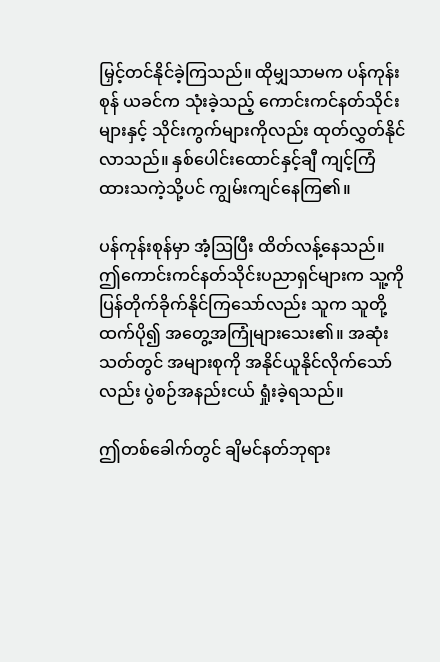မြှင့်တင်နိုင်ခဲ့ကြသည်။ ထိုမျှသာမက ပန်ကုန်းစုန် ယခင်က သုံးခဲ့သည့် ကောင်းကင်နတ်သိုင်းများနှင့် သိုင်းကွက်များကိုလည်း ထုတ်လွှတ်နိုင်လာသည်။ နှစ်ပေါင်းထောင်နှင့်ချီ ကျင့်ကြံထားသကဲ့သို့ပင် ကျွမ်းကျင်နေကြ၏။

ပန်ကုန်းစုန်မှာ အံ့ဩပြီး ထိတ်လန့်နေသည်။ ဤကောင်းကင်နတ်သိုင်းပညာရှင်များက သူ့ကို ပြန်တိုက်ခိုက်နိုင်ကြသော်လည်း သူက သူတို့ထက်ပို၍ အတွေ့အကြုံများသေး၏။ အဆုံးသတ်တွင် အများစုကို အနိုင်ယူနိုင်လိုက်သော်လည်း ပွဲစဉ်အနည်းငယ် ရှုံးခဲ့ရသည်။

ဤတစ်ခေါက်တွင် ချိမင်နတ်ဘုရား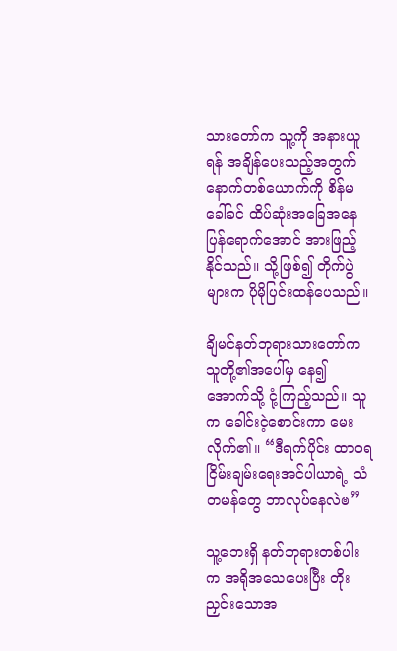သား‌တော်က သူ့ကို အနားယူရန် အချိန်ပေးသည့်အတွက် နောက်တစ်ယောက်ကို စိန်မခေါ်ခင် ထိပ်ဆုံးအခြေအနေပြန်ရောက်အောင် အားဖြည့်နိုင်သည်။ သို့ဖြစ်၍ တိုက်ပွဲများက ပိုမိုပြင်းထန်ပေသည်။

ချိမင်နတ်ဘုရားသားတော်က သူတို့၏အပေါ်မှ နေ၍ အောက်သို့ ငုံ့ကြည့်သည်။ သူက ခေါင်းငဲ့စောင်းကာ မေးလိုက်၏။ “ဒီရက်ပိုင်း ထာဝရငြိမ်းချမ်း‌ရေးအင်ပါယာရဲ့ သံတမန်တွေ ဘာလုပ်နေလဲၑ”

သူ့ဘေးရှိ နတ်ဘုရားတစ်ပါးက အရိုအသေပေးပြီး တိုးညှင်းသောအ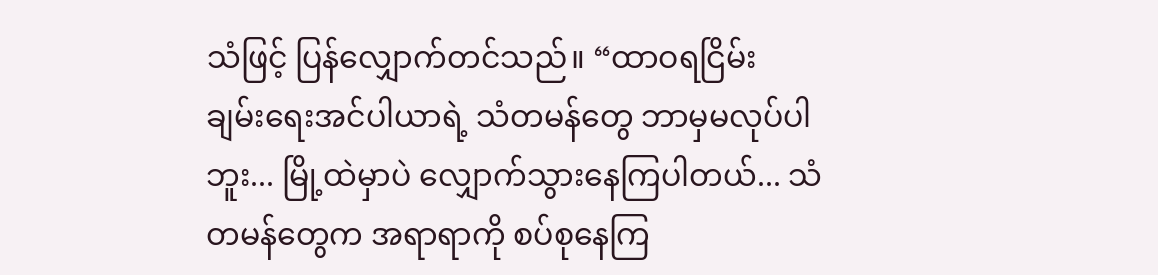သံဖြင့် ပြန်လျှောက်တင်သည်။ “ထာဝရငြိမ်းချမ်း‌ရေးအင်ပါယာရဲ့ သံတမန်တွေ ဘာမှမလုပ်ပါဘူး... မြို့ထဲမှာပဲ လျှောက်သွားနေကြပါတယ်... သံတမန်တွေက အရာရာကို စပ်စုနေကြ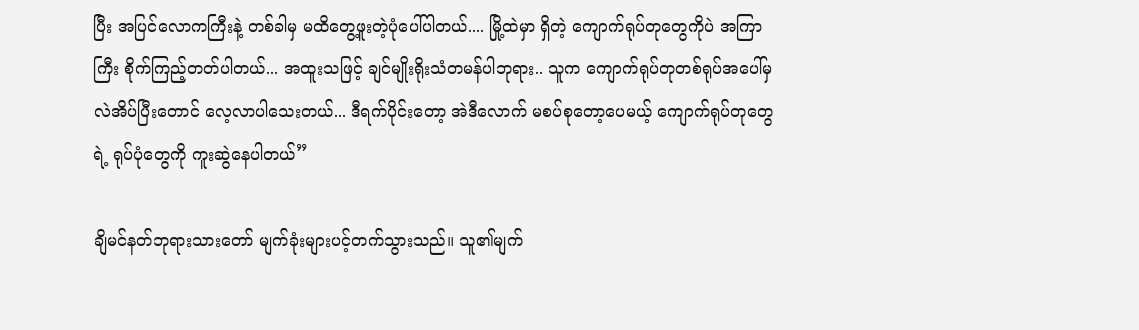ပြီး အပြင်လောကကြီးနဲ့ တစ်ခါမှ မထိတွေ့ဖူးတဲ့ပုံပေါ်ပါတယ်.... မြို့ထဲမှာ ရှိတဲ့ ကျောက်ရုပ်တုတွေကိုပဲ အကြာကြီး စိုက်ကြည့်တတ်ပါတယ်... အထူးသဖြင့် ချင်မျိုးရိုးသံတမန်ပါဘုရား.. သူက ကျောက်ရုပ်တုတစ်ရုပ်အပေါ်မှ လဲအိပ်ပြီးတောင် လေ့လာပါသေးတယ်... ဒီရက်ပိုင်းတော့ အဲဒီလောက် မစပ်စုတော့ပေမယ့် ကျောက်ရုပ်တုတွေရဲ့ ရုပ်ပုံတွေကို ကူးဆွဲနေပါတယ်”

ချိမင်နတ်ဘုရားသားတော် မျက်ခုံးများပင့်တက်သွားသည်။ သူ၏မျက်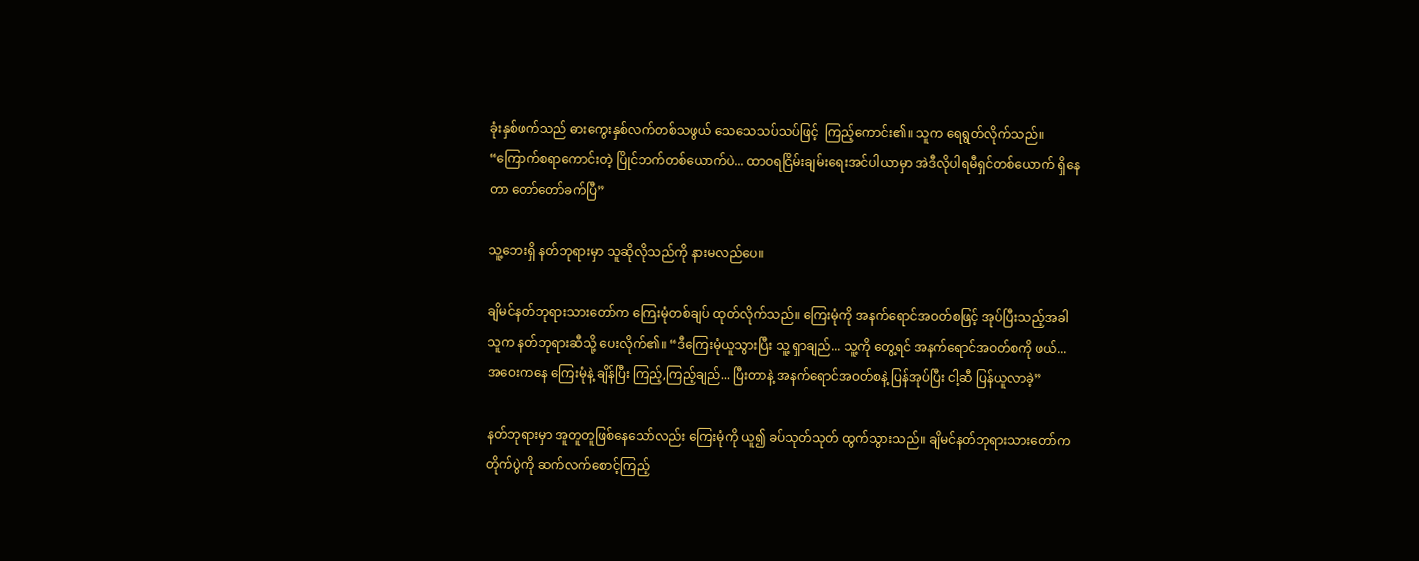ခုံးနှစ်ဖက်သည် ဓားကွေးနှစ်လက်တစ်သဖွယ် သေသေသပ်သပ်ဖြင့်  ကြည့်ကောင်း၏။ သူက ရေရွတ်လိုက်သည်။ “ကြောက်စရာကောင်းတဲ့ ပြိုင်ဘက်တစ်ယောက်ပဲ... ထာဝရငြိမ်းချမ်း‌ရေးအင်ပါယာမှာ အဲဒီလိုပါရမီရှင်တစ်ယောက် ရှိနေတာ တော်တော်ခက်ပြီ”

သူ့ဘေးရှိ နတ်ဘုရားမှာ သူဆိုလိုသည်ကို နားမလည်ပေ။

ချိမင်နတ်ဘုရားသားတော်က ကြေးမုံတစ်ချပ် ထုတ်လိုက်သည်။ ကြေးမုံကို အနက်ရောင်အဝတ်စဖြင့် အုပ်ပြီးသည့်အခါ သူက နတ်ဘုရားဆီသို့ ပေးလိုက်၏။ “ဒီကြေးမုံယူသွားပြီး သူ့ ရှာချည်... သူ့ကို တွေ့ရင် အနက်ရောင်အဝတ်စကို ဖယ်... အဝေးကနေ ကြေးမုံနဲ့ ချိန်ပြီး ကြည့်,ကြည့်ချည်... ပြီးတာနဲ့ အနက်ရောင်အဝတ်စနဲ့ ပြန်အုပ်ပြီး ငါ့ဆီ ပြန်ယူလာခဲ့”

နတ်ဘုရားမှာ အူတူတူဖြစ်နေသော်လည်း ကြေးမုံကို ယူ၍ ခပ်သုတ်သုတ် ထွက်သွားသည်။ ချိမင်နတ်ဘုရားသားတော်က တိုက်ပွဲကို ဆက်လက်စောင့်ကြည့်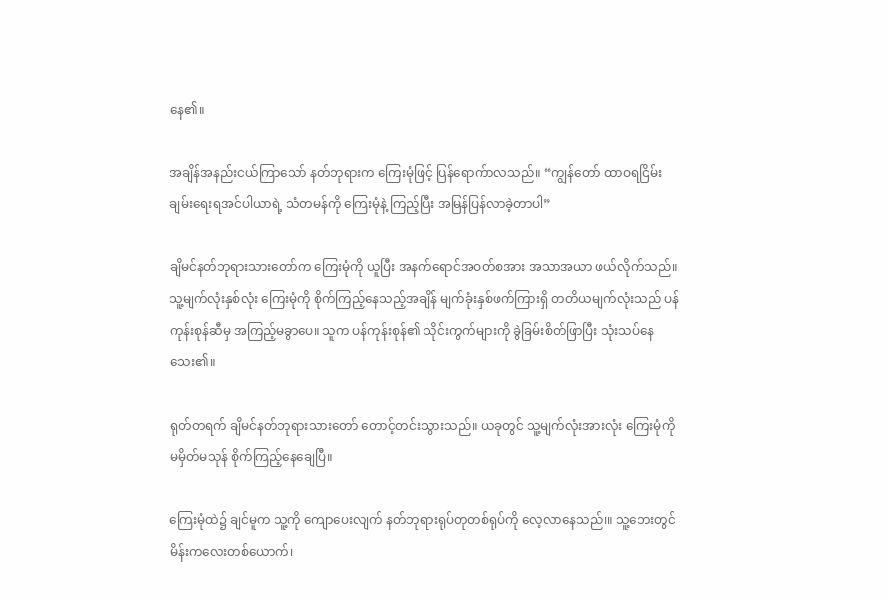နေ၏။

အချိန်အနည်းငယ်ကြာသော် နတ်ဘုရားက ကြေးမုံဖြင့် ပြန်ရောက်ာလသည်။ “ကျွန်တော် ထာဝရငြိမ်းချမ်းရေးရအင်ပါယာရဲ့ သံတမန်ကို ကြေးမုံနဲ့ ကြည့်ပြီး အမြန်ပြန်လာခဲ့တာပါ”

ချိမင်နတ်ဘုရားသားတော်က ကြေးမုံကို ယူပြီး အနက်ရောင်အဝတ်စအား အသာအယာ ဖယ်လိုက်သည်။ သူ့မျက်လုံးနှစ်လုံး ကြေးမုံကို စိုက်ကြည့်နေသည့်အချိန် မျက်ခုံးနှစ်ဖက်ကြားရှိ တတိယမျက်လုံးသည် ပန်ကုန်းစုန်ဆီမှ အကြည့်မခွာပေ။ သူက ပန်ကုန်းစုန်၏ သိုင်းကွက်များကို ခွဲခြမ်းစိတ်ဖြာပြီး သုံးသပ်နေသေး၏။

ရုတ်တရက် ချိမင်နတ်ဘုရားသားတော် တောင့်တင်းသွားသည်။ ယခုတွင် သူ့မျက်လုံးအားလုံး ကြေးမုံကို မမှိတ်မသုန် စိုက်ကြည့်နေချေပြီ။

ကြေးမုံထဲ၌ ချင်မူက သူ့ကို ကျောပေးလျက် နတ်ဘုရားရုပ်တုတစ်ရုပ်ကို ‌လေ့လာနေသည်၊။ သူ့ဘေးတွင် မိန်းကလေးတစ်ယောက်၊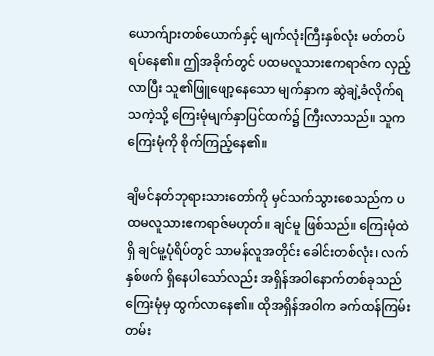ယောက်ျားတစ်ယောက်နှင့် မျက်လုံးကြီးနှစ်လုံး မတ်တပ်ရပ်နေ၏။ ဤအခိုက်တွင် ပထမလူသားဧကရာဇ်က လှည့်လာပြီး သူ၏ဖြူဖျော့နေသော မျက်နှာက ဆွဲချဲ့ခံလိုက်ရသကဲ့သို့ ကြေးမုံမျက်နှာပြင်ထက်၌ ကြီးလာသည်။ သူက ကြေးမုံကို စိုက်ကြည့်နေ၏။

ချိမင်နတ်ဘုရားသားတော်ကို မှင်သက်သွားစေသည်က ပထမလူသားဧကရာဇ်မဟုတ်။ ချင်မူ ဖြစ်သည်။ ကြေးမုံထဲရှိ ချင်မူ့ပုံရိပ်တွင် သာမန်လူအတိုင်း ခေါင်းတစ်လုံး၊ လက်နှစ်ဖက် ရှိနေပါသော်လည်း အရှိန်အဝါနောက်တစ်ခုသည် ကြေးမုံမှ ထွက်လာနေ၏။ ထိုအရှိန်အဝါက ခက်ထန်ကြမ်းတမ်း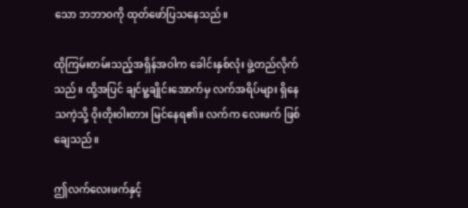သော ဘဘာဝကို ထုတ်ဖော်ပြသနေသည်။

ထိုကြမ်းတမ်းသည့်အရှိန်အဝါက ခေါင်းနှစ်လုံး ဖွဲ့တည်လိုက်သည်။ ထို့အပြင် ချင်မူ့ချိုင်းအောက်မှ လက်အရိပ်များ ရှိနေသကဲ့သို့ ဝိုးတိုးဝါးတား မြင်နေရ၏။ လက်က လေးဖက် ဖြစ်ချေသည်။

ဤလက်လေးဖက်နှင့်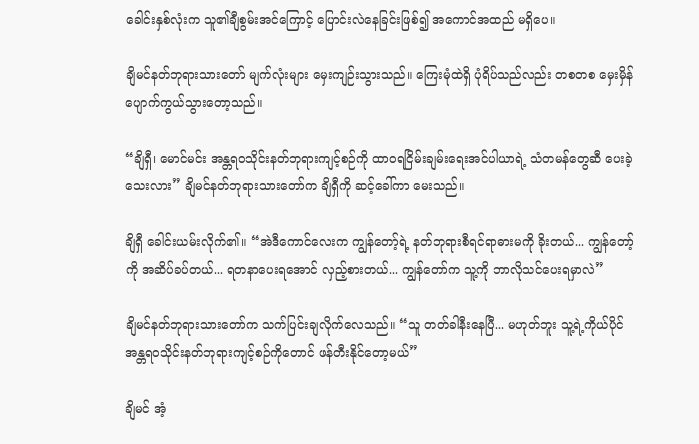ခေါင်းနှစ်လုံးက သူ၏ချီစွမ်းအင်ကြောင့် ပြောင်းလဲနေခြင်းဖြစ်၍ အကောင်အထည် မရှိပေ။

ချိမင်နတ်ဘုရားသားတော် မျက်လုံးများ မှေးကျဉ်းသွားသည်။ ကြေးမုံထဲရှိ ပုံရိပ်သည်လည်း တစတစ မှေးမှိန်ပျောက်ကွယ်သွားတော့သည်။

“ချိရှီ၊ မောင်မင်း အန္တရဝသိုင်းနတ်ဘုရားကျင့်စဉ်ကို ထာဝရငြိမ်းချမ်း‌ရေးအင်ပါယာရဲ့ သံတမန်တွေဆီ ပေးခဲ့သေးလား” ချိမင်နတ်ဘုရားသားတော်က ချိရှီကို ဆင့်ခေါ်ကာ မေးသည်။

ချိရှီ ခေါင်းယမ်းလိုက်၏။ “အဲဒီကောင်လေးက ကျွန်တော့်ရဲ့ နတ်ဘုရားစီရင်ရာဓားမကို ခိုးတယ်... ကျွန်တော့်ကို အဆိပ်ခပ်တယ်... ရတနာပေးရအောင် လှည့်စားတယ်... ကျွန်တော်က သူ့ကို ဘာလိုသင်ပေးရမှာလဲ”

ချိမင်နတ်ဘုရားသားတော်က သက်ပြင်းချလိုက်လေသည်။ “သူ တတ်ခါနီးနေပြီ... မဟုတ်ဘူး သူ့ရဲ့ကိုယ်ပိုင် အန္တရဝသိုင်းနတ်ဘုရားကျင့်စဉ်ကို‌တောင် ဖန်တီးနိုင်တော့မယ်”

ချိမင် အံ့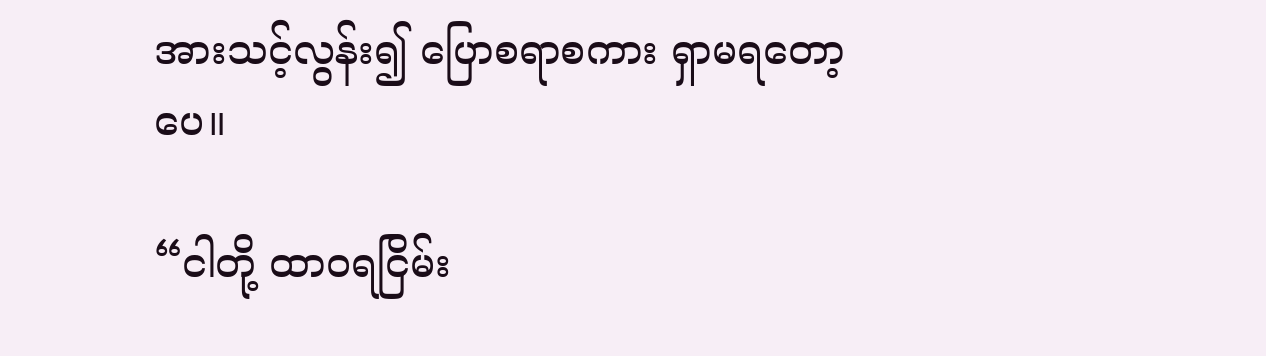အားသင့်လွန်း၍ ပြောစရာစကား ရှာမရတော့ပေ။

“ငါတို့ ထာဝရငြိမ်း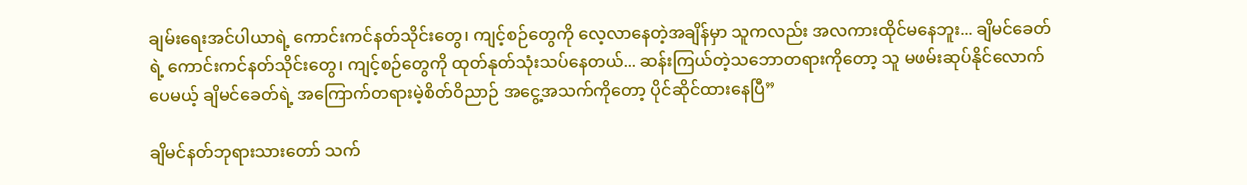ချမ်းရေးအင်ပါယာရဲ့ ကောင်းကင်နတ်သိုင်းတွေ၊ ကျင့်စဉ်တွေကို လေ့လာနေတဲ့အချိန်မှာ သူကလည်း အလကားထိုင်မနေဘူး... ချိမင်ခေတ်ရဲ့ ကောင်းကင်နတ်သိုင်းတွေ၊ ကျင့်စဉ်တွေကို ထုတ်နုတ်သုံးသပ်နေတယ်... ဆန်းကြယ်တဲ့သဘောတရားကိုတော့ သူ မဖမ်းဆုပ်နိုင်လောက်ပေမယ့် ချိမင်ခေတ်ရဲ့ အကြောက်တရားမဲ့စိတ်ဝိညာဉ် အငွေ့အသက်ကိုတော့ ပိုင်ဆိုင်ထားနေပြီ”

ချိမင်နတ်ဘုရားသားတော် သက်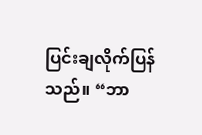ပြင်းချလိုက်ပြန်သည်။ “ဘာ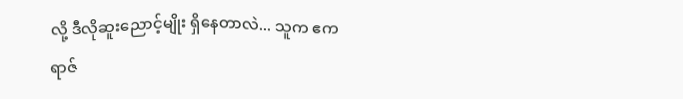လို့ ဒီလိုဆူးညောင့်မျိုး ရှိနေတာလဲ... သူက ဧကရာဇ်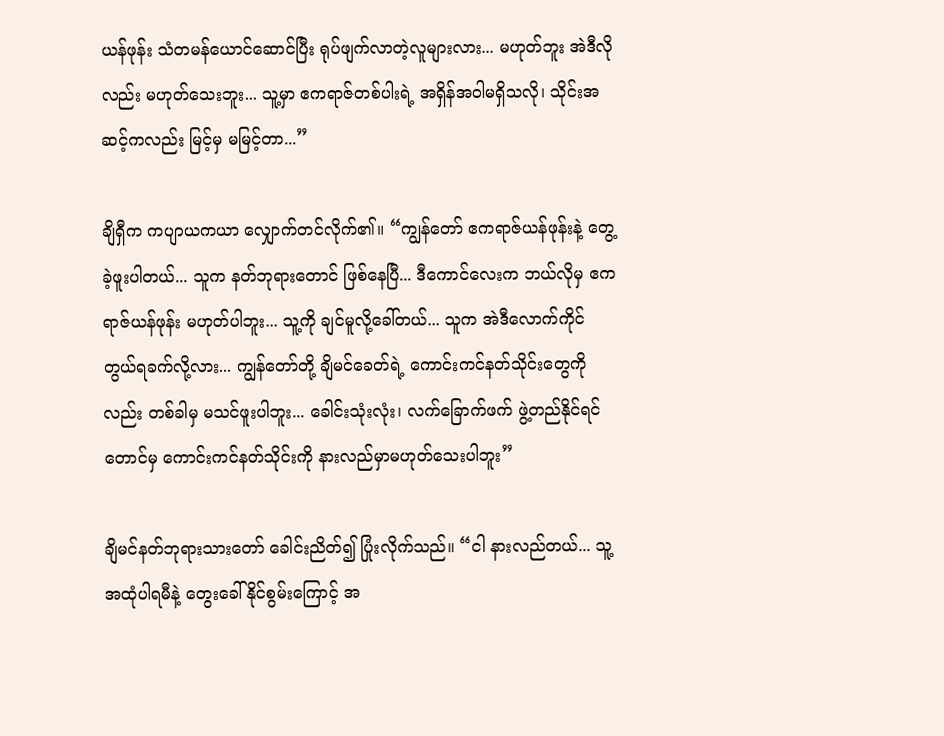ယန်ဖုန်း သံတမန်ယောင်ဆောင်ပြီး ရုပ်ဖျက်လာတဲ့လူများလား... မဟုတ်ဘူး အဲဒီလိုလည်း မဟုတ်သေးဘူး... သူ့မှာ ဧကရာဇ်တစ်ပါးရဲ့ အရှိန်အဝါမရှိသလို၊ သိုင်းအဆင့်ကလည်း မြင့်မှ မမြင့်တာ...”

ချိရှီက ကပျာယကယာ လျှောက်တင်လိုက်၏။ “ကျွန်တော် ဧကရာဇ်ယန်ဖုန်းနဲ့ တွေ့ခဲ့ဖူးပါတယ်... သူက နတ်ဘုရားတောင် ဖြစ်နေပြီ... ဒီကောင်လေးက ဘယ်လိုမှ ဧကရာဇ်ယန်ဖုန်း မဟုတ်ပါဘူး... သူ့ကို ချင်မူလို့ခေါ်တယ်... သူက အဲဒီလောက်ကိုင်တွယ်ရခက်လို့လား... ကျွန်တော်တို့ ချိမင်ခေတ်ရဲ့ ကောင်းကင်နတ်သိုင်းတွေကိုလည်း တစ်ခါမှ မသင်ဖူးပါဘူး... ခေါင်းသုံးလုံး၊ လက်ခြောက်ဖက် ဖွဲ့တည်နိုင်ရင်တောင်မှ ကောင်းကင်နတ်သိုင်းကို နားလည်မှာမဟုတ်သေးပါဘူး”

ချိမင်နတ်ဘုရားသားတော် ခေါင်းညိတ်၍ ပြုံးလိုက်သည်။ “ငါ နားလည်တယ်... သူ့အထုံပါရမီနဲ့ တွေးခေါ်နိုင်စွမ်းကြောင့် အ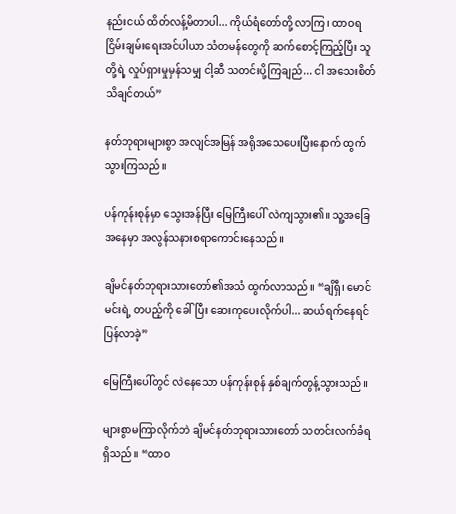နည်းငယ် ထိတ်လန့်မိတာပါ... ကိုယ်ရံတော်တို့ လာကြ၊ ထာဝရငြိမ်းချမ်းရေးအင်ပါယာ သံတမန်တွေကို ဆက်စောင့်ကြည့်ပြီး သူတို့ရဲ့ လှုပ်ရှားမှုမှန်သမျှ ငါ့ဆီ သတင်းပို့ကြချည်... ငါ အသေးစိတ် သိချင်တယ်”

နတ်ဘုရားများစွာ အလျင်အမြန် အရိုအသေပေးပြီးနောက် ထွက်သွားကြသည်။

ပန်ကုန်းစုန်မှာ သွေးအန်ပြီး မြေကြီးပေါ် လဲကျသွား၏။ သူ့အခြေအနေမှာ အလွန်သနားစရာကောင်းနေသည်။

ချိမင်နတ်ဘုရားသားတော်၏အသံ ထွက်လာသည်။ “ချိရှီ၊ မောင်မင်းရဲ့ တပည့်ကို ခေါ်ပြီး ဆေးကုပေးလိုက်ပါ... ဆယ်ရက်နေရင် ပြန်လာခဲ့”

မြေကြီးပေါ်တွင် လဲနေသော ပန်ကုန်းစုန် နှစ်ချက်တွန့်သွားသည်။

များစွာမကြာလိုက်ဘဲ ချိမင်နတ်ဘုရားသားတော် သတင်းလက်ခံရရှိသည်။ “ထာဝ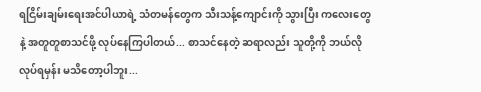ရငြိမ်းချမ်းရေးအင်ပါယာရဲ့ သံတမန်တွေက သီးသန့်ကျောင်းကို သွားပြီး ကလေးတွေနဲ့ အတူတူစာသင်ဖို့ လုပ်နေကြပါတယ်... စာသင်နေတဲ့ ဆရာလည်း သူတို့ကို ဘယ်လိုလုပ်ရမှန်း မသိတော့ပါဘူး...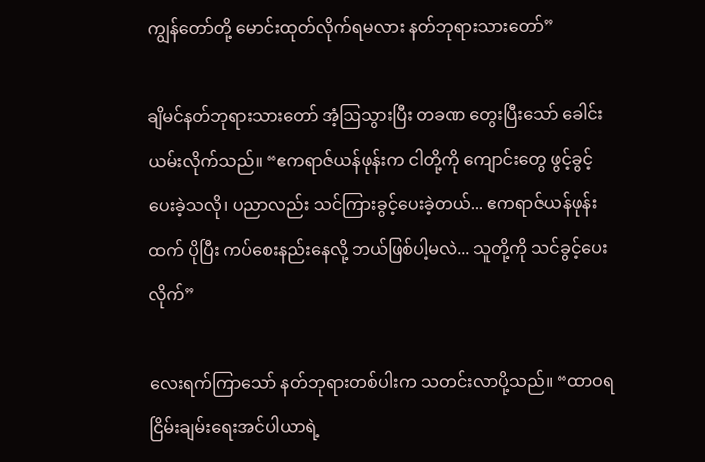ကျွန်တော်တို့ မောင်းထုတ်လိုက်ရမလား နတ်ဘုရားသားတော်”

ချိမင်နတ်ဘုရားသားတော် အံ့ဩသွားပြီး တခဏ တွေးပြီးသော် ခေါင်းယမ်းလိုက်သည်။ “ဧကရာဇ်ယန်ဖုန်းက ငါတို့ကို ကျောင်းတွေ ဖွင့်ခွင့်ပေးခဲ့သလို၊ ပညာလည်း သင်ကြားခွင့်ပေးခဲ့တယ်... ဧကရာဇ်ယန်ဖုန်းထက် ပိုပြီး ကပ်စေးနည်းနေလို့ ဘယ်ဖြစ်ပါ့မလဲ... သူတို့ကို သင်ခွင့်ပေးလိုက်”

လေးရက်ကြာသော် နတ်ဘုရားတစ်ပါးက သတင်းလာပို့သည်။ “ထာဝရငြိမ်းချမ်းရေးအင်ပါယာရဲ့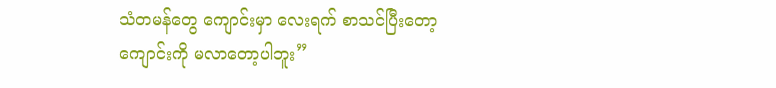သံတမန်တွေ ကျောင်းမှာ လေးရက် စာသင်ပြီးတော့ ကျောင်းကို မလာတော့ပါဘူး”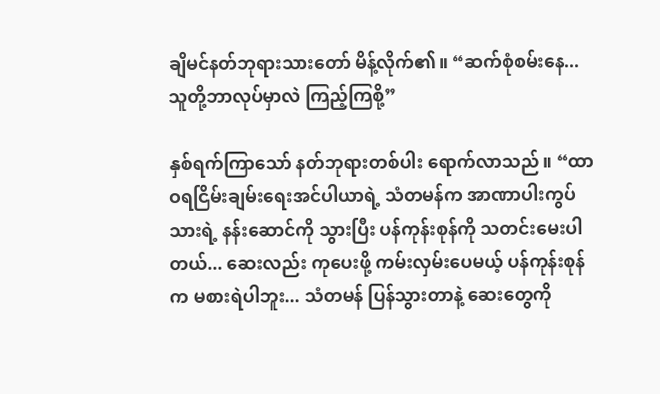ချိမင်နတ်ဘုရားသားတော် မိန့်လိုက်၏။ “ဆက်စုံစမ်းနေ... သူတို့ဘာလုပ်မှာလဲ ကြည့်ကြစို့”

နှစ်ရက်ကြာသော် နတ်ဘုရားတစ်ပါး ရောက်လာသည်။ “ထာဝရငြိမ်းချမ်းရေးအင်ပါယာရဲ့ သံတမန်က အာဏာပါးကွပ်သားရဲ့ နန်းဆောင်ကို သွားပြီး ပန်ကုန်းစုန်ကို သတင်းမေးပါတယ်... ဆေးလည်း ကုပေးဖို့ ကမ်းလှမ်းပေမယ့် ပန်ကုန်းစုန်က မစားရဲပါဘူး... သံတမန် ပြန်သွားတာနဲ့ ဆေးတွေကို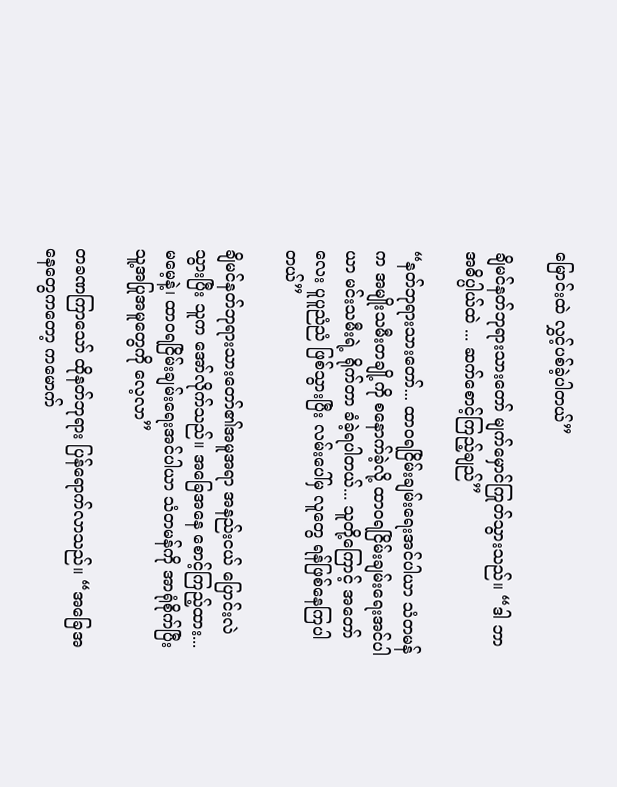မြောင်းထဲ လွှင့်ပစ်ခဲ့ပါတယ်”

ချိမင်နတ်ဘုရားသားတော် မျက်မှောင်ကြုတ်သွားသည်။ “ဒါ ဘာအဓိပ္ပါယ်ထဲ ... ဆက်စောင့်ကြည့်ချည်”

“နတ်ဘုရားသားတော်... ထာဝရငြိမ်းချမ်း‌ရေးအင်ပါယာ သံတမန်က အမျိုးသမီးတချို့ကို စနောက်ခဲ့လို့ ထာဝရငြိမ်းချမ်းရေးအင်ပါယာ မင်းသမီးရဲ့ ရိုက်တာ ခံခဲ့ရပါတယ်... သူတို့ကြောင့် အတော်လေး ပူပူညံညံ ဖြစ်သွားပြီး လမ်းပေါ်မှ လူတွေ ရန်ဖြစ်နေကြပါတယ်”

ချိမင်နတ်ဘုရားသားတော်၏အမူအရာ အနည်းငယ် ပြောင်းလဲသွားပြီး သူက အော်လိုက်သည်။ အခြေအနေ စောင့်ကြည့်ထား... မမေ့နဲ့၊ ထာဝရငြိမ်းချမ်း‌ရေးအင်ပါယာ သံတမန်ကို အာရုံစိုက်ပြီး သူ့အပြုအမူတွေကို လေ့လာ”

တခဏကြာသော် ထိုနတ်ဘုရား ပြန်ရောက်လာသည်။ “အခြေအနေတွေကတော့ ကမောက်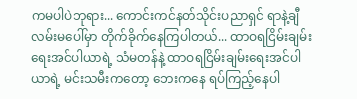ကမပါပဲဘုရား... ကောင်းကင်နတ်သိုင်းပညာရှင် ရာနဲ့ချီ လမ်းမပေါ်မှာ တိုက်ခိုက်နေကြပါတယ်... ထာဝရငြိမ်းချမ်းရေးအင်ပါယာရဲ့ သံမတန်နဲ့ ထာဝရငြိမ်းချမ်းရေးအင်ပါယာရဲ့ မင်းသမီးကတော့ ဘေးကနေ ရပ်ကြည့်နေပါ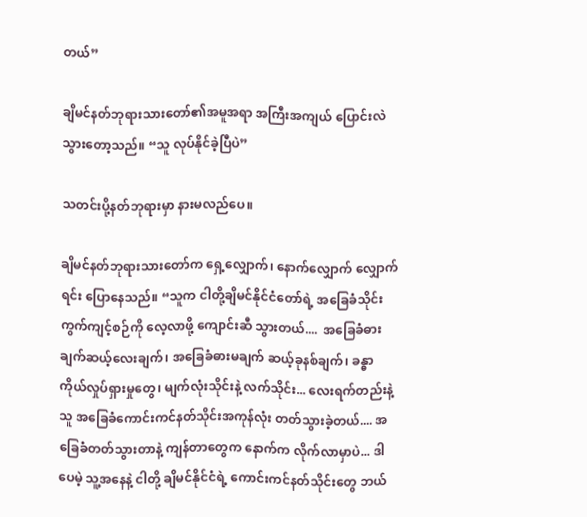တယ်”

ချိမင်နတ်ဘုရားသားတော်၏အမူအရာ အကြီးအကျယ် ပြောင်းလဲသွားတော့သည်။ “သူ လုပ်နိုင်ခဲ့ပြီပဲ”

သတင်းပို့နတ်ဘုရားမှာ နားမလည်ပေ။

ချိမင်နတ်ဘုရားသားတော်က ရှေ့လျှောက်၊ နောက်လျှောက် လျှောက်ရင်း ပြောနေသည်။ “သူက ငါတို့ချိမင်နိုင်ငံတော်ရဲ့ အခြေခံသိုင်းကွက်ကျင့်စဉ်ကို လေ့လာဖို့ ကျောင်းဆီ သွားတယ်....  အခြေခံဓားချက်ဆယ့်လေးချက်၊ အခြေခံဓားမချက် ဆယ့်ခုနစ်ချက်၊ ခန္ဓာကိုယ်လှုပ်ရှားမှုတွေ၊ မျက်လုံးသိုင်းနဲ့ လက်သိုင်း... လေးရက်တည်းနဲ့ သူ အခြေခံကောင်းကင်နတ်သိုင်းအကုန်လုံး တတ်သွားခဲ့တယ်.... အခြေခံတတ်သွားတာနဲ့ ကျန်တာတွေက နောက်က လိုက်လာမှာပဲ... ဒါပေမဲ့ သူ့အနေနဲ့ ငါတို့ ချိမင်နိုင်ငံရဲ့ ကောင်းကင်နတ်သိုင်းတွေ ဘယ်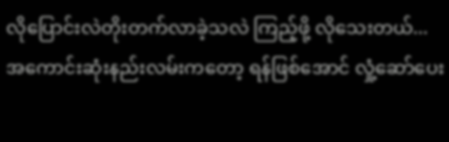လိုပြောင်းလဲတိုးတက်လာခဲ့သလဲ ကြည့်ဖို့ လိုသေးတယ်... အကောင်းဆုံးနည်းလမ်းကတော့ ရန်ဖြစ်အောင် လှုံ့ဆော်ပေး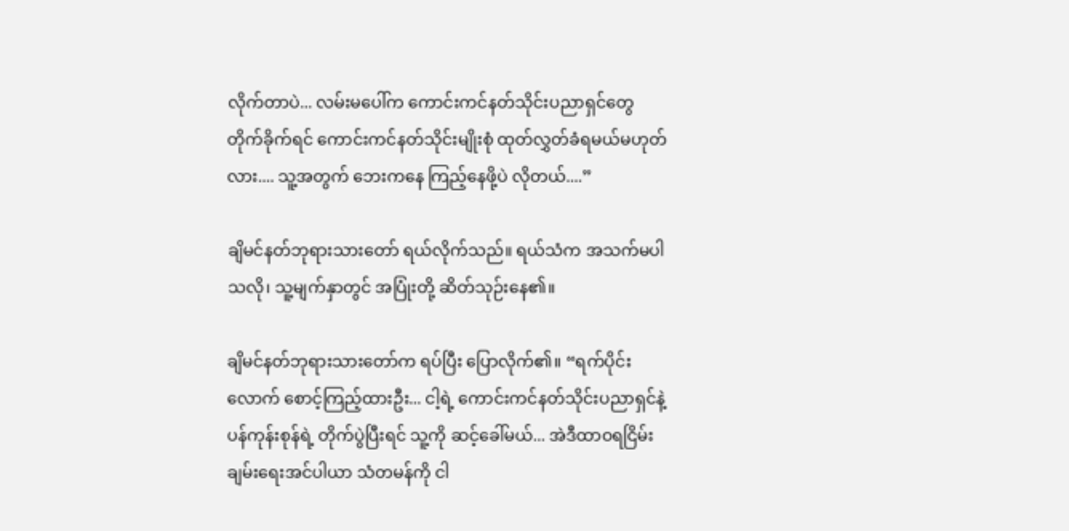လိုက်တာပဲ... လမ်းမပေါ်က ကောင်းကင်နတ်သိုင်းပညာရှင်တွေ တိုက်ခိုက်ရင် ကောင်းကင်နတ်သိုင်းမျိုးစုံ ထုတ်လွှတ်ခံရမယ်မဟုတ်လား.... သူ့အတွက် ဘေးကနေ ကြည့်နေဖို့ပဲ လိုတယ်....”

ချိမင်နတ်ဘုရားသားတော် ရယ်လိုက်သည်။ ရယ်သံက အသက်မပါသလို၊ သူ့မျက်နှာတွင် အပြုံးတို့ ဆိတ်သုဉ်းနေ၏။

ချိမင်နတ်ဘုရားသားတော်က ရပ်ပြီး ပြောလိုက်၏။ “ရက်ပိုင်းလောက် စောင့်ကြည့်ထားဦး... ငါ့ရဲ့ ကောင်းကင်နတ်သိုင်းပညာရှင်နဲ့ ပန်ကုန်းစုန်ရဲ့ တိုက်ပွဲပြီးရင် သူ့ကို ဆင့်ခေါ်မယ်... အဲဒီထာဝရငြိမ်းချမ်းရေးအင်ပါယာ သံတမန်ကို ငါ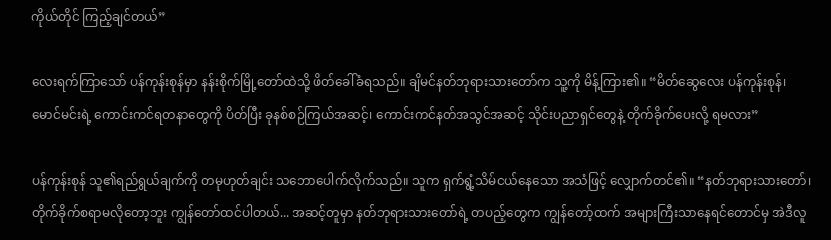ကိုယ်တိုင် ကြည့်ချင်တယ်”

လေးရက်ကြာသော် ပန်ကုန်းစုန်မှာ နန်းစိုက်မြို့တော်ထဲသို့ ဖိတ်ခေါ်ခံရသည်။ ချိမင်နတ်ဘုရားသားတော်က သူ့ကို မိန့်ကြား၏။ “မိတ်ဆွေလေး ပန်ကုန်းစုန်၊ မောင်မင်းရဲ့ ကောင်းကင်ရတနာတွေကို ပိတ်ပြီး ခုနစ်စဉ်ကြယ်အဆင့်၊ ကောင်းကင်နတ်အသွင်အဆင့် သိုင်းပညာ‌ရှင်တွေနဲ့ တိုက်ခိုက်ပေးလို့ ရမလား”

ပန်ကုန်းစုန် သူ၏ရည်ရွယ်ချက်ကို တမုဟုတ်ချင်း သဘောပေါက်လိုက်သည်။ သူက ရှက်ရွံ့သိမ်ငယ်နေသော အသံဖြင့် လျှောက်တင်၏။ “နတ်ဘုရားသားတော်၊ တိုက်ခိုက်စရာမလိုတော့ဘူး ကျွန်တော်ထင်ပါတယ်... အဆင့်တူမှာ နတ်ဘုရားသားတော်ရဲ့ တပည့်တွေက ကျွန်တော့်ထက် အများကြီးသာနေရင်‌တောင်မှ အဲဒီလူ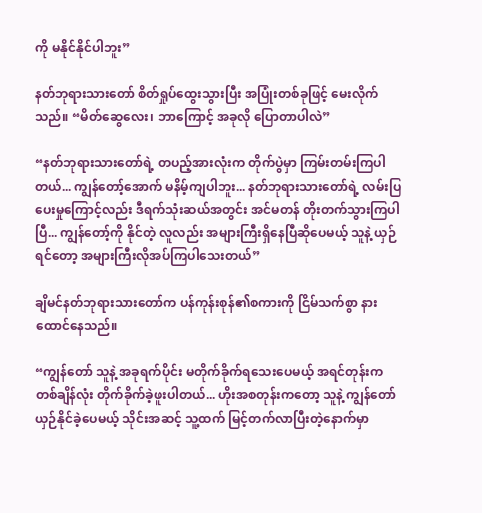ကို မနိုင်နိုင်ပါဘူး”

နတ်ဘုရားသားတော် စိတ်ရှုပ်ထွေးသွားပြီး အပြုံးတစ်ခုဖြင့် မေးလိုက်သည်။ “မိတ်ဆွေလေး၊ ဘာကြောင့် အခုလို ပြောတာပါလဲ”

“နတ်ဘုရားသားတော်ရဲ့ တပည့်အားလုံးက တိုက်ပွဲမှာ ကြမ်းတမ်းကြပါတယ်... ကျွန်တော့်အောက် မနိမ့်ကျပါဘူး... နတ်ဘုရားသားတော်ရဲ့ လမ်းပြပေးမှုကြောင့်လည်း ဒီရက်သုံးဆယ်အတွင်း အင်မတန် တိုးတက်သွားကြပါပြီ... ကျွန်‌တော့်ကို နိုင်တဲ့ လူလည်း အများကြီးရှိနေပြီဆိုပေမယ့် သူနဲ့ ယှဉ်ရင်တော့ အများကြီးလိုအပ်ကြပါသေးတယ်”

ချိမင်နတ်ဘုရားသားတော်က ပန်ကုန်းစုန်၏စကားကို ငြိမ်သက်စွာ နားထောင်နေသည်။

“ကျွန်တော် သူနဲ့ အခုရက်ပိုင်း မတိုက်ခိုက်ရသေးပေမယ့် အရင်တုန်းက တစ်ချိန်လုံး တိုက်ခိုက်ခဲ့ဖူးပါတယ်... ဟိုးအစတုန်းကတော့ သူနဲ့ ကျွန်တော် ယှဉ်နိုင်ခဲ့ပေမယ့် သိုင်းအဆင့် သူ့ထက် မြင့်တက်လာပြီးတဲ့နောက်မှာ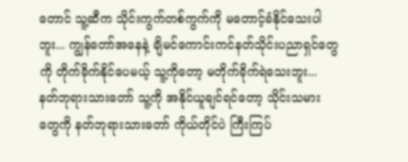တောင် သူ့ဆီက သိုင်းကွက်တစ်ကွက်ကို မတောင့်ခံနိုင်သေးပါဘူး... ကျွန်တော်အနေနဲ့ ချိမင်ကောင်းကင်နတ်သိုင်းပညာရှင်တွေကို တိုက်ခိုက်နိုင်ပေမယ့် သူ့ကိုတော့ မတိုက်ခိုက်ရဲသေးဘူး... နတ်ဘုရားသားတော် သူ့ကို အနိုင်ယူချင်ရင်တော့ သိုင်းသမားတွေကို နတ်ဘုရားသားတော် ကိုယ်တိုင်ပဲ ကြီးကြပ်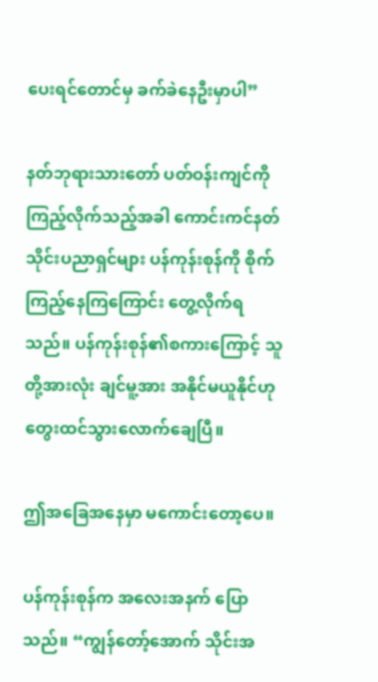ပေးရင်တောင်မှ ခက်ခဲနေဦးမှာပါ”

နတ်ဘုရားသားတော် ပတ်ဝန်းကျင်ကို ကြည့်လိုက်သည့်အခါ ကောင်းကင်နတ်သိုင်းပညာရှင်များ ပန်ကုန်းစုန်ကို စိုက်ကြည့်နေကြကြောင်း တွေ့လိုက်ရသည်။ ပန်ကုန်းစုန်၏စကားကြောင့် သူတို့အားလုံး ချင်မူ့အား အနိုင်မယူနိုင်ဟု တွေးထင်သွားလောက်ချေပြီ။

ဤအခြေအနေမှာ မကောင်းတော့ပေ။

ပန်ကုန်းစုန်က အလေးအနက် ပြောသည်။ “ကျွန်တော့်အောက် သိုင်းအ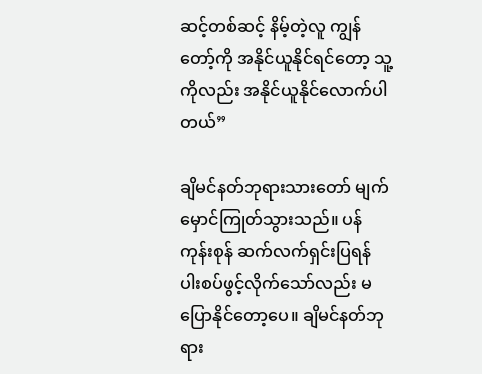ဆင့်တစ်ဆင့် နိမ့်တဲ့လူ ကျွန်တော့်ကို အနိုင်ယူနိုင်ရင်တော့ သူ့ကိုလည်း အနိုင်ယူနိုင်လောက်ပါတယ်”

ချိမင်နတ်ဘုရားသားတော် မျက်မှောင်ကြုတ်သွားသည်။ ပန်ကုန်းစုန် ဆက်လက်ရှင်းပြရန် ပါးစပ်ဖွင့်လိုက်သော်လည်း မပြောနိုင်တော့ပေ။ ချိမင်နတ်ဘုရား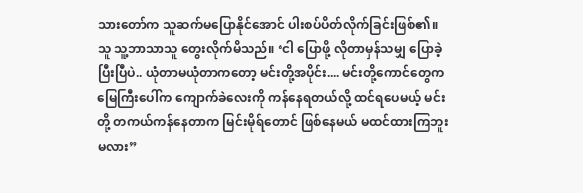သားတော်က သူဆက်မပြောနိုင်အောင် ပါးစပ်ပိတ်လိုက်ခြင်းဖြစ်၏။ သူ သူ့ဘာသာသူ တွေးလိုက်မိသည်။ ‘ငါ ပြောဖို့ လိုတာမှန်သမျှ ပြောခဲ့ပြီးပြီပဲ.. ယုံတာမယုံတာကတော့ မင်းတို့အပိုင်း.... မင်းတို့ကောင်တွေက မြေကြီးပေါ်က ကျောက်ခဲလေးကို ကန်နေရတယ်လို့ ထင်ရပေမယ့် မင်းတို့ တကယ်ကန်နေတာက မြင်းမိုရ်တောင် ဖြစ်နေမယ် မထင်ထားကြဘူးမလား”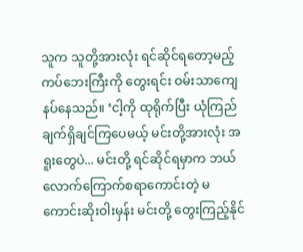သူက သူတို့အားလုံး ရင်ဆိုင်ရတော့မည့် ကပ်ဘေးကြီးကို တွေးရင်း ဝမ်းသာကျေနပ်နေသည်။ ‘ငါ့ကို ထုရိုက်ပြီး ယုံကြည်ချက်ရှိချင်ကြပေမယ့် မင်းတို့အားလုံး အရူးတွေပဲ... မင်းတို့ ရင်ဆိုင်ရမှာက ဘယ်လောက်ကြောက်စရာကောင်းတဲ့ မကောင်းဆိုးဝါးမှန်း မင်းတို့ တွေးကြည့်နိုင်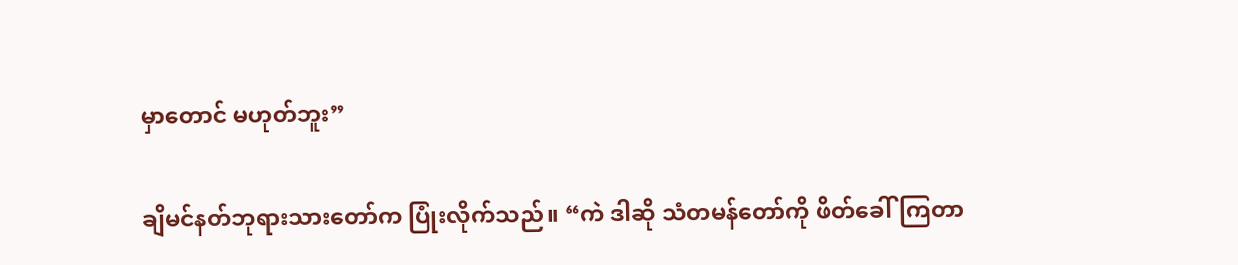မှာ‌တောင် မဟုတ်ဘူး”

ချိမင်နတ်ဘုရားသားတော်က ပြုံးလိုက်သည်။ “ကဲ ဒါဆို သံတမန်တော်ကို ဖိတ်ခေါ်ကြတာ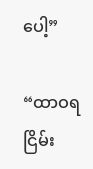ပေါ့”

“ထာဝရငြိမ်း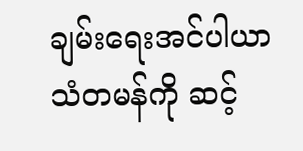ချမ်းရေးအင်ပါယာ သံတမန်ကို ဆင့်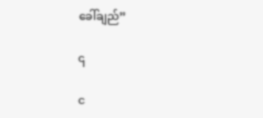ခေါ်ချည်”

၎

င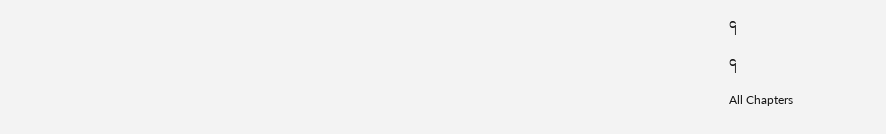၎

၎

All Chapters